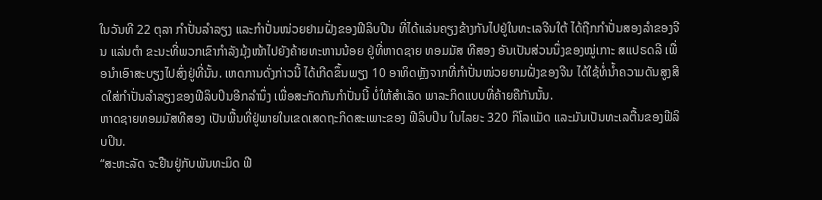ໃນວັນທີ 22 ຕຸລາ ກຳປັ່ນລຳລຽງ ແລະກຳປັ່ນໜ່ວຍຢາມຝັ່ງຂອງຟີລິບປີນ ທີ່ໄດ້ແລ່ນຄຽງຂ້າງກັນໄປຢູ່ໃນທະເລຈີນໃຕ້ ໄດ້ຖືກກຳປັ່ນສອງລຳຂອງຈີນ ແລ່ນຕຳ ຂະນະທີ່ພວກເຂົາກຳລັງມຸ້ງໜ້າໄປຍັງຄ້າຍທະຫານນ້ອຍ ຢູ່ທີ່ຫາດຊາຍ ທອມມັສ ທີສອງ ອັນເປັນສ່ວນນຶ່ງຂອງໝູ່ເກາະ ສແປຣດລີ ເພື່ອນຳເອົາສະບຽງໄປສົ່ງຢູ່ທີ່ນັ້ນ. ເຫດການດັ່ງກ່າວນີ້ ໄດ້ເກີດຂຶ້ນພຽງ 10 ອາທິດຫຼັງຈາກທີ່ກຳປັ່ນໜ່ວຍຍາມຝັ່ງຂອງຈີນ ໄດ້ໃຊ້ທໍ່ນ້ຳຄວາມດັນສູງສີດໃສ່ກຳປັ່ນລຳລຽງຂອງຟີລິບປິນອີກລຳນຶ່ງ ເພື່ອສະກັດກັນກຳປັ່ນນີ້ ບໍ່ໃຫ້ສຳເລັດ ພາລະກິດແບບທີ່ຄ້າຍຄືກັນນັ້ນ.
ຫາດຊາຍທອມມັສທີສອງ ເປັນພື້ນທີ່ຢູ່ພາຍໃນເຂດເສດຖະກິດສະເພາະຂອງ ຟີລິບປິນ ໃນໄລຍະ 320 ກິໂລແມັດ ແລະມັນເປັນທະເລຕື້ນຂອງຟີລິບປິນ.
“ສະຫະລັດ ຈະຢືນຢູ່ກັບພັນທະມິດ ຟີ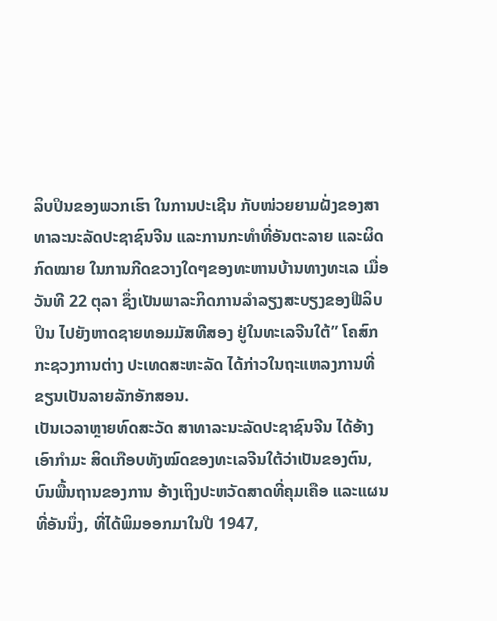ລິບປິນຂອງພວກເຮົາ ໃນການປະເຊີນ ກັບໜ່ວຍຍາມຝັ່ງຂອງສາທາລະນະລັດປະຊາຊົນຈີນ ແລະການກະທຳທີ່ອັນຕະລາຍ ແລະຜິດກົດໝາຍ ໃນການກີດຂວາງໃດໆຂອງທະຫານບ້ານທາງທະເລ ເມື່ອວັນທີ 22 ຕຸລາ ຊຶ່ງເປັນພາລະກິດການລຳລຽງສະບຽງຂອງຟີລິບປິນ ໄປຍັງຫາດຊາຍທອມມັສທີສອງ ຢູ່ໃນທະເລຈີນໃຕ້” ໂຄສົກກະຊວງການຕ່າງ ປະເທດສະຫະລັດ ໄດ້ກ່າວໃນຖະແຫລງການທີ່ຂຽນເປັນລາຍລັກອັກສອນ.
ເປັນເວລາຫຼາຍທົດສະວັດ ສາທາລະນະລັດປະຊາຊົນຈີນ ໄດ້ອ້າງເອົາກຳມະ ສິດເກືອບທັງໝົດຂອງທະເລຈີນໃຕ້ວ່າເປັນຂອງຕົນ, ບົນພື້ນຖານຂອງການ ອ້າງເຖິງປະຫວັດສາດທີ່ຄຸມເຄືອ ແລະແຜນທີ່ອັນນຶ່ງ, ທີ່ໄດ້ພິມອອກມາໃນປີ 1947,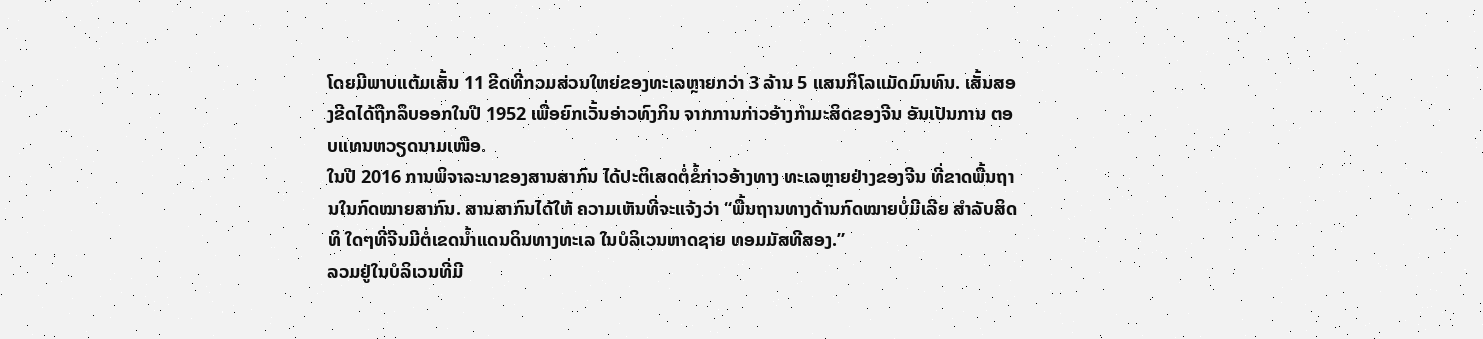ໂດຍມີພາບແຕ້ມເສັ້ນ 11 ຂີດທີ່ກວມສ່ວນໃຫຍ່ຂອງທະເລຫຼາຍກວ່າ 3 ລ້ານ 5 ແສນກິໂລແມັດມົນທົນ. ເສັ້ນສອງຂີດໄດ້ຖືກລຶບອອກໃນປີ 1952 ເພື່ອຍົກເວັ້ນອ່າວທົງກິນ ຈາກການກ່າວອ້າງກຳມະສິດຂອງຈີນ ອັນເປັນການ ຕອບແທນຫວຽດນາມເໜືອ.
ໃນປີ 2016 ການພິຈາລະນາຂອງສານສາກົນ ໄດ້ປະຕິເສດຕໍ່ຂໍ້ກ່າວອ້າງທາງ ທະເລຫຼາຍຢ່າງຂອງຈີນ ທີ່ຂາດພື້ນຖານໃນກົດໝາຍສາກົນ. ສານສາກົນໄດ້ໃຫ້ ຄວາມເຫັນທີ່ຈະແຈ້ງວ່າ “ພື້ນຖານທາງດ້ານກົດໝາຍບໍ່ມີເລີຍ ສຳລັບສິດທິ ໃດໆທີ່ຈີນມີຕໍ່ເຂດນ້ຳແດນດິນທາງທະເລ ໃນບໍລິເວນຫາດຊາຍ ທອມມັສທີສອງ.”
ລວມຢູ່ໃນບໍລິເວນທີ່ມີ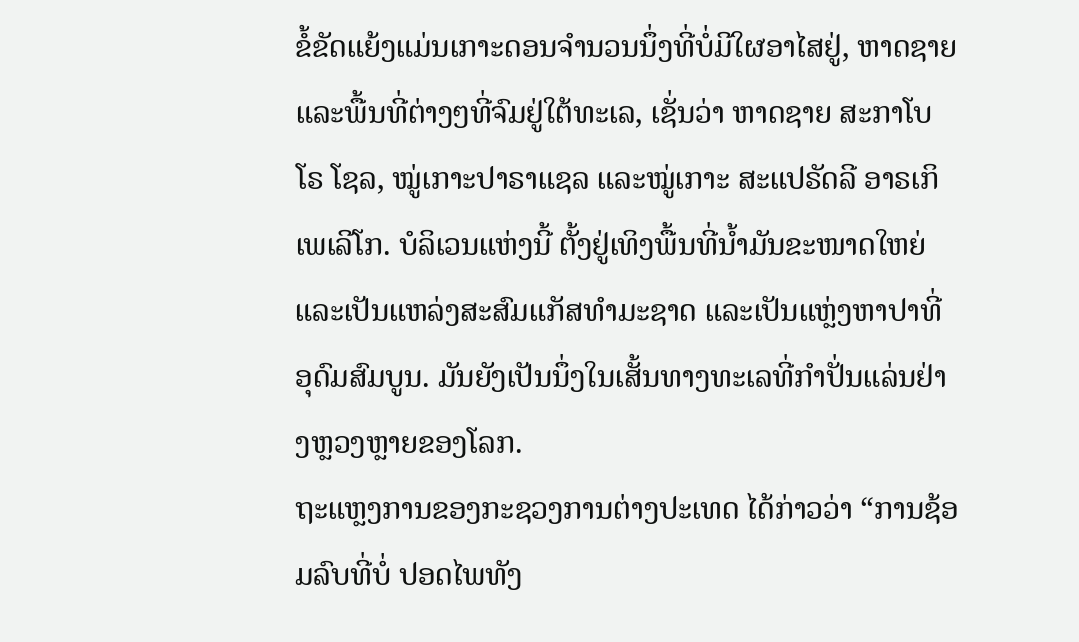ຂໍ້ຂັດແຍ້ງແມ່ນເກາະດອນຈຳນວນນຶ່ງທີ່ບໍ່ມີໃຜອາໄສຢູ່, ຫາດຊາຍ ແລະພື້ນທີ່ຕ່າງໆທີ່ຈົມຢູ່ໃຕ້ທະເລ, ເຊັ່ນວ່າ ຫາດຊາຍ ສະກາໂບໂຣ ໂຊລ, ໝູ່ເກາະປາຣາແຊລ ແລະໝູ່ເກາະ ສະແປຣັດລີ ອາຣເກິເພເລີໂກ. ບໍລິເວນແຫ່ງນີ້ ຕັ້ງຢູ່ເທິງພື້ນທີ່ນ້ຳມັນຂະໜາດໃຫຍ່ ແລະເປັນແຫລ່ງສະສົມແກັສທຳມະຊາດ ແລະເປັນແຫຼ່ງຫາປາທີ່ອຸດົມສົມບູນ. ມັນຍັງເປັນນຶ່ງໃນເສັ້ນທາງທະເລທີ່ກຳປັ່ນແລ່ນຢ່າງຫຼວງຫຼາຍຂອງໂລກ.
ຖະແຫຼງການຂອງກະຊວງການຕ່າງປະເທດ ໄດ້ກ່າວວ່າ “ການຊ້ອມລົບທີ່ບໍ່ ປອດໄພທັງ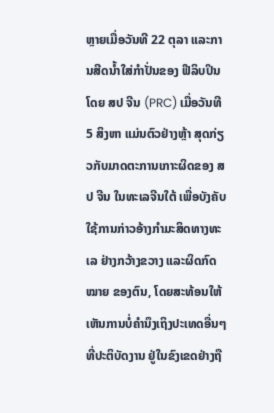ຫຼາຍເມື່ອວັນທີ 22 ຕຸລາ ແລະການສີດນໍ້າໃສ່ກຳປັ່ນຂອງ ຟີລິບປິນ ໂດຍ ສປ ຈີນ (PRC) ເມື່ອວັນທີ 5 ສິງຫາ ແມ່ນຕົວຢ່າງຫຼ້າ ສຸດກ່ຽວກັບມາດຕະການເກາະຜິດຂອງ ສປ ຈີນ ໃນທະເລຈີນໃຕ້ ເພື່ອບັງຄັບໃຊ້ການກ່າວອ້າງກຳມະສິດທາງທະເລ ຢ່າງກວ້າງຂວາງ ແລະຜິດກົດໝາຍ ຂອງຕົນ, ໂດຍສະທ້ອນໃຫ້ເຫັນການບໍ່ຄຳນຶງເຖິງປະເທດອື່ນໆທີ່ປະຕິບັດງານ ຢູ່ໃນຂົງເຂດຢ່າງຖື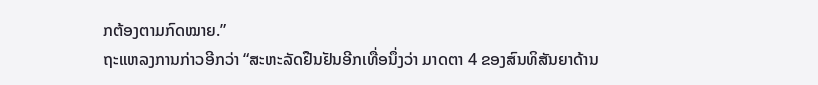ກຕ້ອງຕາມກົດໝາຍ.”
ຖະແຫລງການກ່າວອີກວ່າ “ສະຫະລັດຢືນຢັນອີກເທື່ອນຶ່ງວ່າ ມາດຕາ 4 ຂອງສົນທິສັນຍາດ້ານ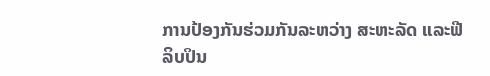ການປ້ອງກັນຮ່ວມກັນລະຫວ່າງ ສະຫະລັດ ແລະຟີລິບປິນ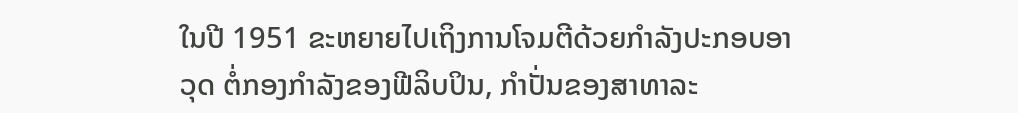ໃນປີ 1951 ຂະຫຍາຍໄປເຖິງການໂຈມຕີດ້ວຍກຳລັງປະກອບອາວຸດ ຕໍ່ກອງກຳລັງຂອງຟີລິບປິນ, ກຳປັ່ນຂອງສາທາລະ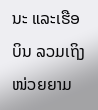ນະ ແລະເຮືອບິນ ລວມເຖິງໜ່ວຍຍາມ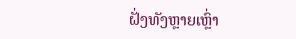ຝັ່ງທັງຫຼາຍເຫຼົ່າ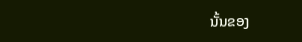ນັ້ນຂອງ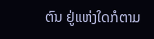ຕົນ ຢູ່ແຫ່ງໃດກໍຕາມ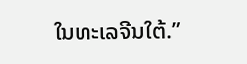ໃນທະເລຈີນໃຕ້.”